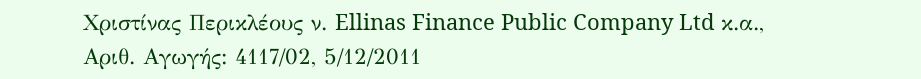Χριστίνας Περικλέους ν. Ellinas Finance Public Company Ltd κ.α., Αριθ. Αγωγής: 4117/02, 5/12/2011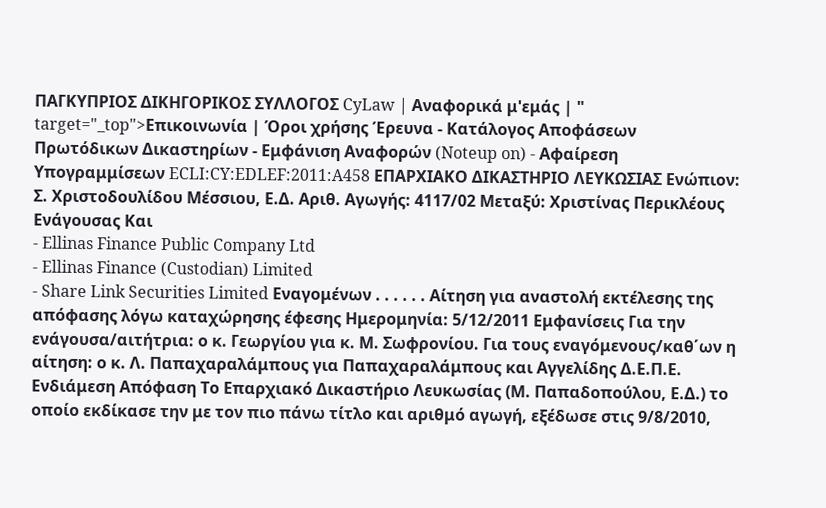ΠΑΓΚΥΠΡΙΟΣ ΔΙΚΗΓΟΡΙΚΟΣ ΣΥΛΛΟΓΟΣ CyLaw | Αναφορικά μ'εμάς | " target="_top">Επικοινωνία | Όροι χρήσης Έρευνα - Κατάλογος Αποφάσεων Πρωτόδικων Δικαστηρίων - Εμφάνιση Αναφορών (Noteup on) - Αφαίρεση Υπογραμμίσεων ECLI:CY:EDLEF:2011:A458 ΕΠΑΡΧΙΑΚΟ ΔΙΚΑΣΤΗΡΙΟ ΛΕΥΚΩΣΙΑΣ Ενώπιον: Σ. Χριστοδουλίδου Μέσσιου, Ε.Δ. Αριθ. Αγωγής: 4117/02 Μεταξύ: Χριστίνας Περικλέους Ενάγουσας Και
- Ellinas Finance Public Company Ltd
- Ellinas Finance (Custodian) Limited
- Share Link Securities Limited Εναγομένων . . . . . . Αίτηση για αναστολή εκτέλεσης της απόφασης λόγω καταχώρησης έφεσης Ημερομηνία: 5/12/2011 Εμφανίσεις Για την ενάγουσα/αιτήτρια: ο κ. Γεωργίου για κ. Μ. Σωφρονίου. Για τους εναγόμενους/καθ΄ων η αίτηση: ο κ. Λ. Παπαχαραλάμπους για Παπαχαραλάμπους και Αγγελίδης Δ.Ε.Π.Ε. Ενδιάμεση Απόφαση Το Επαρχιακό Δικαστήριο Λευκωσίας (Μ. Παπαδοπούλου, Ε.Δ.) το οποίο εκδίκασε την με τον πιο πάνω τίτλο και αριθμό αγωγή, εξέδωσε στις 9/8/2010,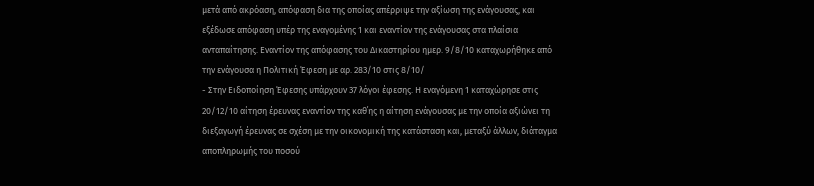μετά από ακρόαση, απόφαση δια της οποίας απέρριψε την αξίωση της ενάγουσας, και εξέδωσε απόφαση υπέρ της εναγομένης 1 και εναντίον της ενάγουσας στα πλαίσια ανταπαίτησης. Εναντίον της απόφασης του Δικαστηρίου ημερ. 9/8/10 καταχωρήθηκε από την ενάγουσα η Πολιτική Έφεση με αρ. 283/10 στις 8/10/
- Στην Ειδοποίηση Έφεσης υπάρχουν 37 λόγοι έφεσης. Η εναγόμενη 1 καταχώρησε στις 20/12/10 αίτηση έρευνας εναντίον της καθ΄ης η αίτηση ενάγουσας με την οποία αξιώνει τη διεξαγωγή έρευνας σε σχέση με την οικονομική της κατάσταση και, μεταξύ άλλων, διάταγμα αποπληρωμής του ποσού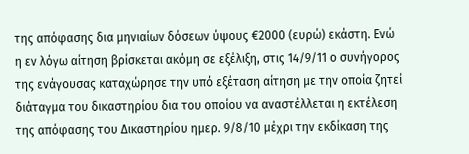της απόφασης δια μηνιαίων δόσεων ύψους €2000 (ευρώ) εκάστη. Ενώ η εν λόγω αίτηση βρίσκεται ακόμη σε εξέλιξη, στις 14/9/11 ο συνήγορος της ενάγουσας καταχώρησε την υπό εξέταση αίτηση με την οποία ζητεί διάταγμα του δικαστηρίου δια του οποίου να αναστέλλεται η εκτέλεση της απόφασης του Δικαστηρίου ημερ. 9/8/10 μέχρι την εκδίκαση της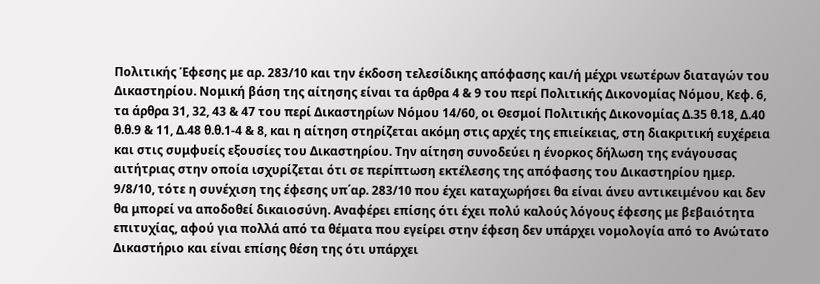Πολιτικής Έφεσης με αρ. 283/10 και την έκδοση τελεσίδικης απόφασης και/ή μέχρι νεωτέρων διαταγών του Δικαστηρίου. Νομική βάση της αίτησης είναι τα άρθρα 4 & 9 του περί Πολιτικής Δικονομίας Νόμου, Κεφ. 6, τα άρθρα 31, 32, 43 & 47 του περί Δικαστηρίων Νόμου 14/60, οι Θεσμοί Πολιτικής Δικονομίας Δ.35 θ.18, Δ.40 θ.θ.9 & 11, Δ.48 θ.θ.1-4 & 8, και η αίτηση στηρίζεται ακόμη στις αρχές της επιείκειας, στη διακριτική ευχέρεια και στις συμφυείς εξουσίες του Δικαστηρίου. Την αίτηση συνοδεύει η ένορκος δήλωση της ενάγουσας αιτήτριας στην οποία ισχυρίζεται ότι σε περίπτωση εκτέλεσης της απόφασης του Δικαστηρίου ημερ. 9/8/10, τότε η συνέχιση της έφεσης υπ΄αρ. 283/10 που έχει καταχωρήσει θα είναι άνευ αντικειμένου και δεν θα μπορεί να αποδοθεί δικαιοσύνη. Αναφέρει επίσης ότι έχει πολύ καλούς λόγους έφεσης με βεβαιότητα επιτυχίας, αφού για πολλά από τα θέματα που εγείρει στην έφεση δεν υπάρχει νομολογία από το Ανώτατο Δικαστήριο και είναι επίσης θέση της ότι υπάρχει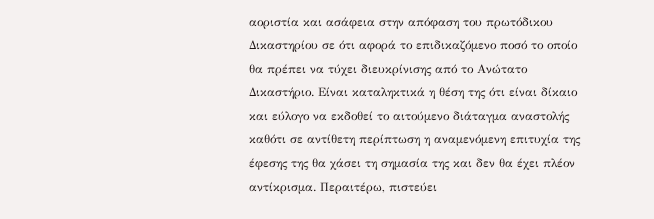αοριστία και ασάφεια στην απόφαση του πρωτόδικου Δικαστηρίου σε ότι αφορά το επιδικαζόμενο ποσό το οποίο θα πρέπει να τύχει διευκρίνισης από το Ανώτατο Δικαστήριο. Είναι καταληκτικά η θέση της ότι είναι δίκαιο και εύλογο να εκδοθεί το αιτούμενο διάταγμα αναστολής καθότι σε αντίθετη περίπτωση η αναμενόμενη επιτυχία της έφεσης της θα χάσει τη σημασία της και δεν θα έχει πλέον αντίκρισμα. Περαιτέρω, πιστεύει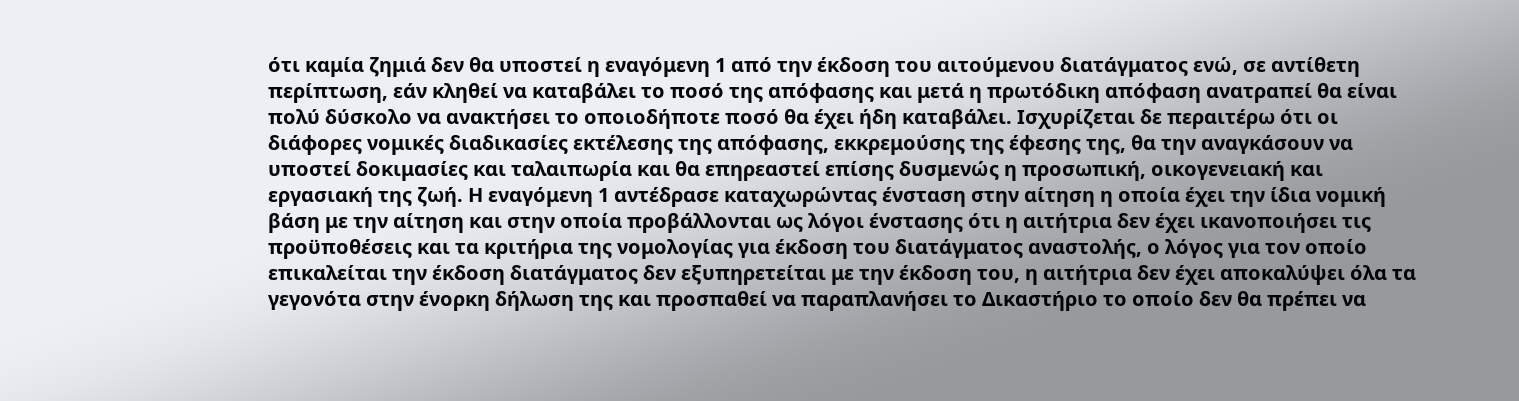ότι καμία ζημιά δεν θα υποστεί η εναγόμενη 1 από την έκδοση του αιτούμενου διατάγματος ενώ, σε αντίθετη περίπτωση, εάν κληθεί να καταβάλει το ποσό της απόφασης και μετά η πρωτόδικη απόφαση ανατραπεί θα είναι πολύ δύσκολο να ανακτήσει το οποιοδήποτε ποσό θα έχει ήδη καταβάλει. Ισχυρίζεται δε περαιτέρω ότι οι διάφορες νομικές διαδικασίες εκτέλεσης της απόφασης, εκκρεμούσης της έφεσης της, θα την αναγκάσουν να υποστεί δοκιμασίες και ταλαιπωρία και θα επηρεαστεί επίσης δυσμενώς η προσωπική, οικογενειακή και εργασιακή της ζωή. Η εναγόμενη 1 αντέδρασε καταχωρώντας ένσταση στην αίτηση η οποία έχει την ίδια νομική βάση με την αίτηση και στην οποία προβάλλονται ως λόγοι ένστασης ότι η αιτήτρια δεν έχει ικανοποιήσει τις προϋποθέσεις και τα κριτήρια της νομολογίας για έκδοση του διατάγματος αναστολής, ο λόγος για τον οποίο επικαλείται την έκδοση διατάγματος δεν εξυπηρετείται με την έκδοση του, η αιτήτρια δεν έχει αποκαλύψει όλα τα γεγονότα στην ένορκη δήλωση της και προσπαθεί να παραπλανήσει το Δικαστήριο το οποίο δεν θα πρέπει να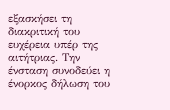εξασκήσει τη διακριτική του ευχέρεια υπέρ της αιτήτριας. Την ένσταση συνοδεύει η ένορκος δήλωση του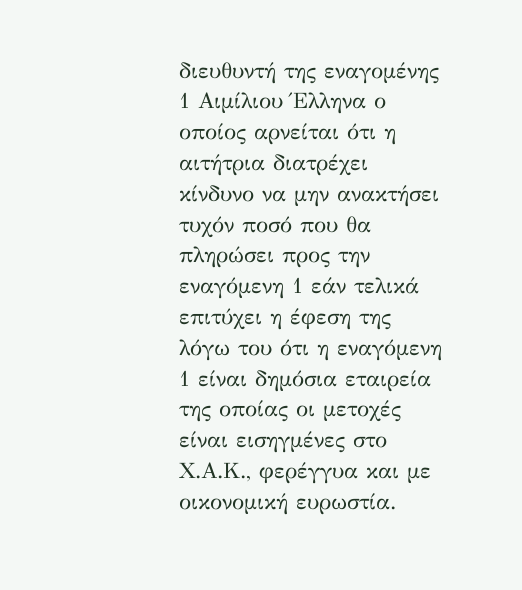διευθυντή της εναγομένης 1 Αιμίλιου Έλληνα ο οποίος αρνείται ότι η αιτήτρια διατρέχει κίνδυνο να μην ανακτήσει τυχόν ποσό που θα πληρώσει προς την εναγόμενη 1 εάν τελικά επιτύχει η έφεση της λόγω του ότι η εναγόμενη 1 είναι δημόσια εταιρεία της οποίας οι μετοχές είναι εισηγμένες στο Χ.Α.Κ., φερέγγυα και με οικονομική ευρωστία.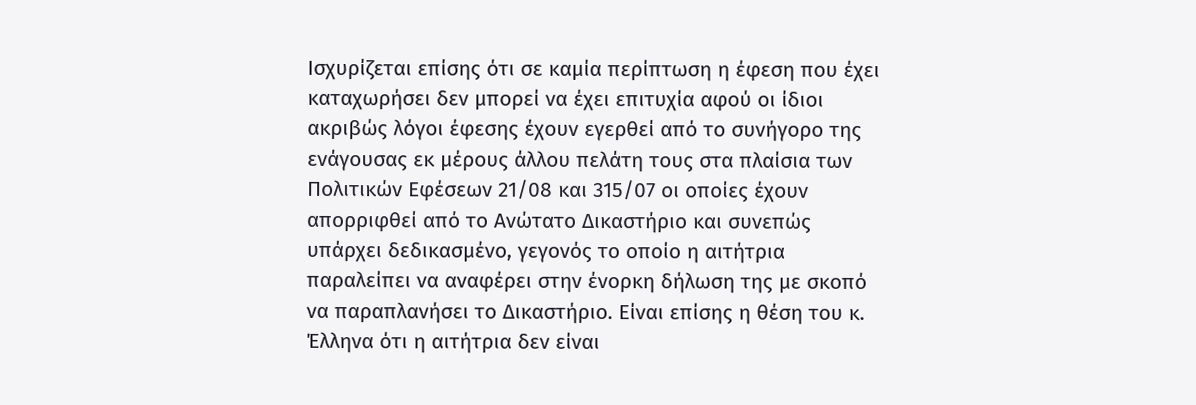Ισχυρίζεται επίσης ότι σε καμία περίπτωση η έφεση που έχει καταχωρήσει δεν μπορεί να έχει επιτυχία αφού οι ίδιοι ακριβώς λόγοι έφεσης έχουν εγερθεί από το συνήγορο της ενάγουσας εκ μέρους άλλου πελάτη τους στα πλαίσια των Πολιτικών Εφέσεων 21/08 και 315/07 οι οποίες έχουν απορριφθεί από το Ανώτατο Δικαστήριο και συνεπώς υπάρχει δεδικασμένο, γεγονός το οποίο η αιτήτρια παραλείπει να αναφέρει στην ένορκη δήλωση της με σκοπό να παραπλανήσει το Δικαστήριο. Είναι επίσης η θέση του κ. Έλληνα ότι η αιτήτρια δεν είναι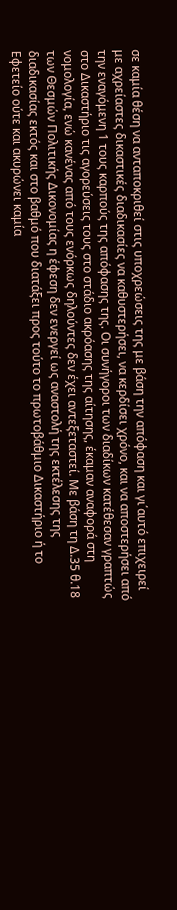σε καμία θέση να ανταποκριθεί στις υποχρεώσεις της με βάση την απόφαση και γι΄αυτό επιχειρεί με αχρείαστες δικαστικές διαδικασίες να καθυστερήσει, να κερδίσει χρόνο, και να αποστερήσει από την εναγόμενη 1 τους καρπούς της απόφασης της. Οι συνήγοροι των διαδίκων κατέθεσαν γραπτώς στο Δικαστήριο τις αγορεύσεις τους στο στάδιο ακρόασης της αίτησης, έκαμαν αναφορά στη νομολογία, ενώ κανένας από τους ενόρκως δηλούντες δεν έχει αντεξεταστεί. Με βάση τη Δ.35 θ.18 των Θεσμών Πολιτικής Δικονομίας η έφεση δεν ενεργεί ως αναστολή της εκτέλεσης της διαδικασίας εκτός και στο βαθμό που διατάξει προς τούτο το πρωτοβάθμιο Δικαστήριο ή το Εφετείο ούτε και ακυρώνει καμία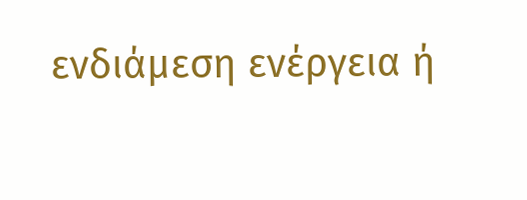ενδιάμεση ενέργεια ή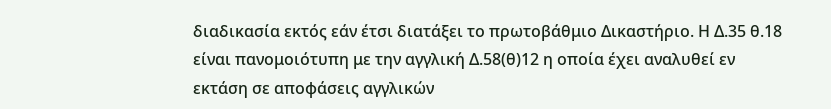διαδικασία εκτός εάν έτσι διατάξει το πρωτοβάθμιο Δικαστήριο. Η Δ.35 θ.18 είναι πανομοιότυπη με την αγγλική Δ.58(θ)12 η οποία έχει αναλυθεί εν εκτάση σε αποφάσεις αγγλικών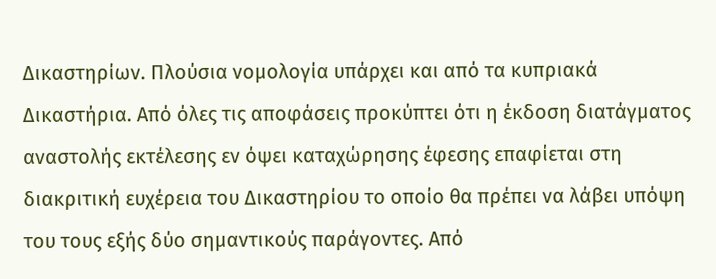Δικαστηρίων. Πλούσια νομολογία υπάρχει και από τα κυπριακά Δικαστήρια. Από όλες τις αποφάσεις προκύπτει ότι η έκδοση διατάγματος αναστολής εκτέλεσης εν όψει καταχώρησης έφεσης επαφίεται στη διακριτική ευχέρεια του Δικαστηρίου το οποίο θα πρέπει να λάβει υπόψη του τους εξής δύο σημαντικούς παράγοντες. Από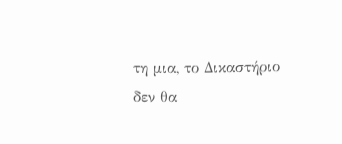τη μια, το Δικαστήριο δεν θα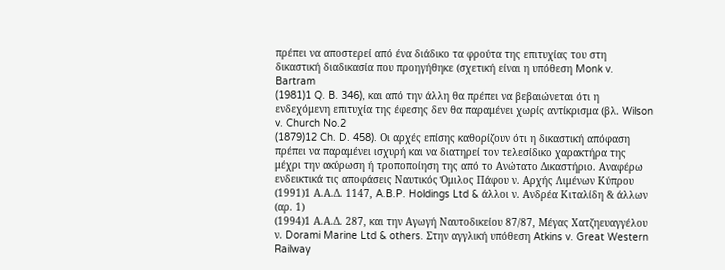πρέπει να αποστερεί από ένα διάδικο τα φρούτα της επιτυχίας του στη δικαστική διαδικασία που προηγήθηκε (σχετική είναι η υπόθεση Monk v. Bartram
(1981)1 Q. B. 346), και από την άλλη θα πρέπει να βεβαιώνεται ότι η ενδεχόμενη επιτυχία της έφεσης δεν θα παραμένει χωρίς αντίκρισμα (βλ. Wilson v. Church No.2
(1879)12 Ch. D. 458). Οι αρχές επίσης καθορίζουν ότι η δικαστική απόφαση πρέπει να παραμένει ισχυρή και να διατηρεί τον τελεσίδικο χαρακτήρα της μέχρι την ακύρωση ή τροποποίηση της από το Ανώτατο Δικαστήριο. Αναφέρω ενδεικτικά τις αποφάσεις Ναυτικός Όμιλος Πάφου ν. Αρχής Λιμένων Κύπρου
(1991)1 Α.Α.Δ. 1147, A.B.P. Holdings Ltd & άλλοι ν. Ανδρέα Κιταλίδη & άλλων (αρ. 1)
(1994)1 Α.Α.Δ. 287, και την Αγωγή Ναυτοδικείου 87/87, Μέγας Χατζηευαγγέλου ν. Dorami Marine Ltd & others. Στην αγγλική υπόθεση Atkins v. Great Western Railway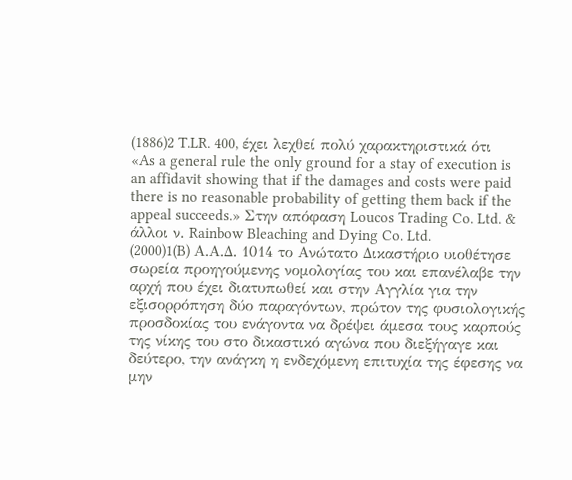(1886)2 T.LR. 400, έχει λεχθεί πολύ χαρακτηριστικά ότι «As a general rule the only ground for a stay of execution is an affidavit showing that if the damages and costs were paid there is no reasonable probability of getting them back if the appeal succeeds.» Στην απόφαση Loucos Trading Co. Ltd. & άλλοι ν. Rainbow Bleaching and Dying Co. Ltd.
(2000)1(B) Α.Α.Δ. 1014 το Ανώτατο Δικαστήριο υιοθέτησε σωρεία προηγούμενης νομολογίας του και επανέλαβε την αρχή που έχει διατυπωθεί και στην Αγγλία για την εξισορρόπηση δύο παραγόντων, πρώτον της φυσιολογικής προσδοκίας του ενάγοντα να δρέψει άμεσα τους καρπούς της νίκης του στο δικαστικό αγώνα που διεξήγαγε και δεύτερο, την ανάγκη η ενδεχόμενη επιτυχία της έφεσης να μην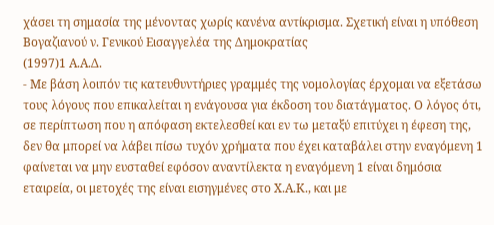χάσει τη σημασία της μένοντας χωρίς κανένα αντίκρισμα. Σχετική είναι η υπόθεση Βογαζιανού ν. Γενικού Εισαγγελέα της Δημοκρατίας
(1997)1 Α.Α.Δ.
- Με βάση λοιπόν τις κατευθυντήριες γραμμές της νομολογίας έρχομαι να εξετάσω τους λόγους που επικαλείται η ενάγουσα για έκδοση του διατάγματος. Ο λόγος ότι, σε περίπτωση που η απόφαση εκτελεσθεί και εν τω μεταξύ επιτύχει η έφεση της, δεν θα μπορεί να λάβει πίσω τυχόν χρήματα που έχει καταβάλει στην εναγόμενη 1 φαίνεται να μην ευσταθεί εφόσον αναντίλεκτα η εναγόμενη 1 είναι δημόσια εταιρεία, οι μετοχές της είναι εισηγμένες στο Χ.Α.Κ., και με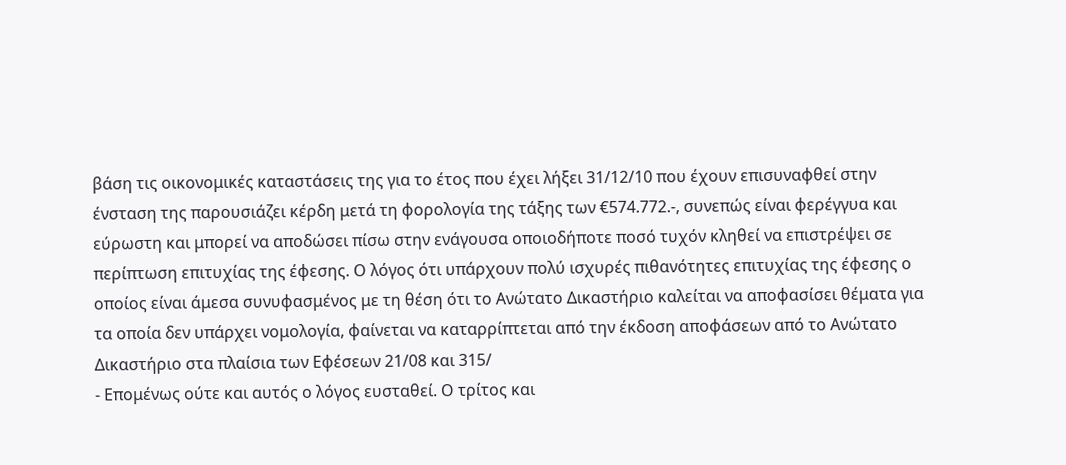βάση τις οικονομικές καταστάσεις της για το έτος που έχει λήξει 31/12/10 που έχουν επισυναφθεί στην ένσταση της παρουσιάζει κέρδη μετά τη φορολογία της τάξης των €574.772.-, συνεπώς είναι φερέγγυα και εύρωστη και μπορεί να αποδώσει πίσω στην ενάγουσα οποιοδήποτε ποσό τυχόν κληθεί να επιστρέψει σε περίπτωση επιτυχίας της έφεσης. Ο λόγος ότι υπάρχουν πολύ ισχυρές πιθανότητες επιτυχίας της έφεσης ο οποίος είναι άμεσα συνυφασμένος με τη θέση ότι το Ανώτατο Δικαστήριο καλείται να αποφασίσει θέματα για τα οποία δεν υπάρχει νομολογία, φαίνεται να καταρρίπτεται από την έκδοση αποφάσεων από το Ανώτατο Δικαστήριο στα πλαίσια των Εφέσεων 21/08 και 315/
- Επομένως ούτε και αυτός ο λόγος ευσταθεί. Ο τρίτος και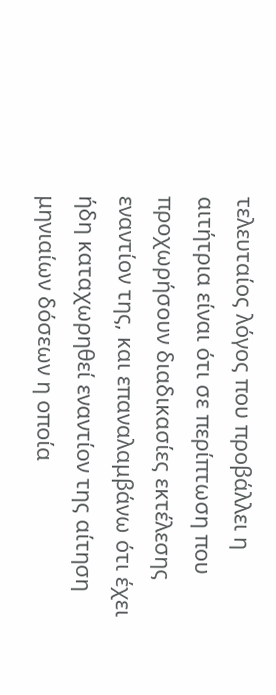τελευταίος λόγος που προβάλλει η αιτήτρια είναι ότι σε περίπτωση που προχωρήσουν διαδικασίες εκτέλεσης εναντίον της, και επαναλαμβάνω ότι έχει ήδη καταχωρηθεί εναντίον της αίτηση μηνιαίων δόσεων η οποία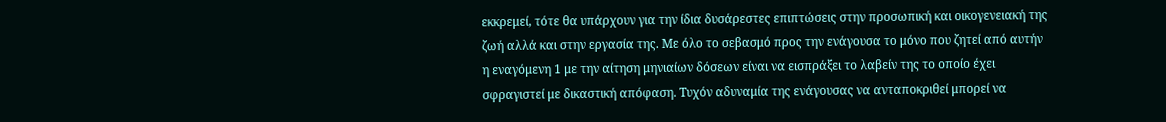εκκρεμεί, τότε θα υπάρχουν για την ίδια δυσάρεστες επιπτώσεις στην προσωπική και οικογενειακή της ζωή αλλά και στην εργασία της. Με όλο το σεβασμό προς την ενάγουσα το μόνο που ζητεί από αυτήν η εναγόμενη 1 με την αίτηση μηνιαίων δόσεων είναι να εισπράξει το λαβείν της το οποίο έχει σφραγιστεί με δικαστική απόφαση. Τυχόν αδυναμία της ενάγουσας να ανταποκριθεί μπορεί να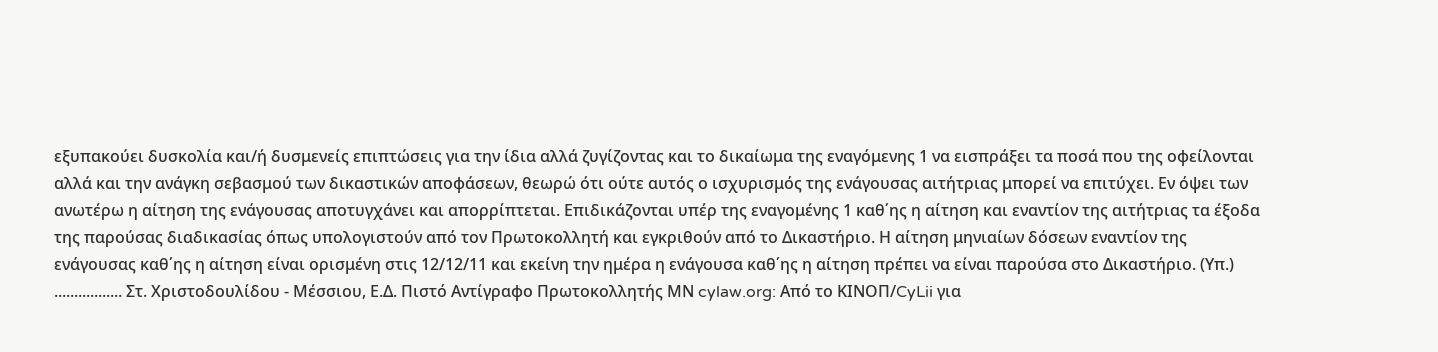εξυπακούει δυσκολία και/ή δυσμενείς επιπτώσεις για την ίδια αλλά ζυγίζοντας και το δικαίωμα της εναγόμενης 1 να εισπράξει τα ποσά που της οφείλονται αλλά και την ανάγκη σεβασμού των δικαστικών αποφάσεων, θεωρώ ότι ούτε αυτός ο ισχυρισμός της ενάγουσας αιτήτριας μπορεί να επιτύχει. Εν όψει των ανωτέρω η αίτηση της ενάγουσας αποτυγχάνει και απορρίπτεται. Επιδικάζονται υπέρ της εναγομένης 1 καθ΄ης η αίτηση και εναντίον της αιτήτριας τα έξοδα της παρούσας διαδικασίας όπως υπολογιστούν από τον Πρωτοκολλητή και εγκριθούν από το Δικαστήριο. Η αίτηση μηνιαίων δόσεων εναντίον της ενάγουσας καθ΄ης η αίτηση είναι ορισμένη στις 12/12/11 και εκείνη την ημέρα η ενάγουσα καθ΄ης η αίτηση πρέπει να είναι παρούσα στο Δικαστήριο. (Υπ.) ................. Στ. Χριστοδουλίδου - Μέσσιου, Ε.Δ. Πιστό Αντίγραφο Πρωτοκολλητής ΜΝ cylaw.org: Από το ΚΙΝOΠ/CyLii για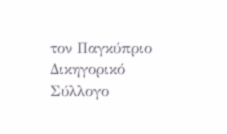τον Παγκύπριο Δικηγορικό Σύλλογο